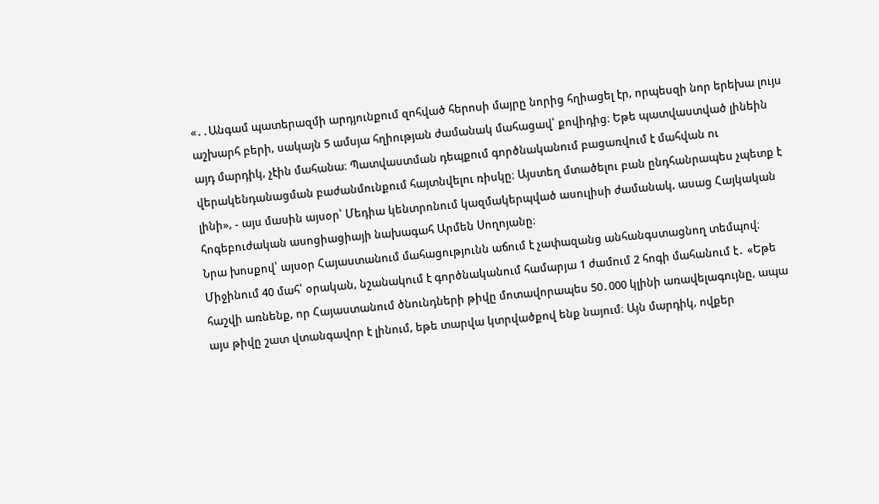«․․Անգամ պատերազմի արդյունքում զոհված հերոսի մայրը նորից հղիացել էր, որպեսզի նոր երեխա լույս աշխարհ բերի, սակայն 5 ամսյա հղիության ժամանակ մահացավ՝ քովիդից։ Եթե պատվաստված լինեին այդ մարդիկ, չէին մահանա։ Պատվաստման դեպքում գործնականում բացառվում է մահվան ու վերակենդանացման բաժանմունքում հայտնվելու ռիսկը։ Այստեղ մտածելու բան ընդհանրապես չպետք է լինի», - այս մասին այսօր՝ Մեդիա կենտրոնում կազմակերպված ասուլիսի ժամանակ, ասաց Հայկական հոգեբուժական ասոցիացիայի նախագահ Արմեն Սողոյանը։
Նրա խոսքով՝ այսօր Հայաստանում մահացությունն աճում է չափազանց անհանգստացնող տեմպով։ Միջինում 40 մահ՝ օրական, նշանակում է գործնականում համարյա 1 ժամում 2 հոգի մահանում է․ «Եթե հաշվի առնենք, որ Հայաստանում ծնունդների թիվը մոտավորապես 50․000 կլինի առավելագույնը, ապա այս թիվը շատ վտանգավոր է լինում, եթե տարվա կտրվածքով ենք նայում։ Այն մարդիկ, ովքեր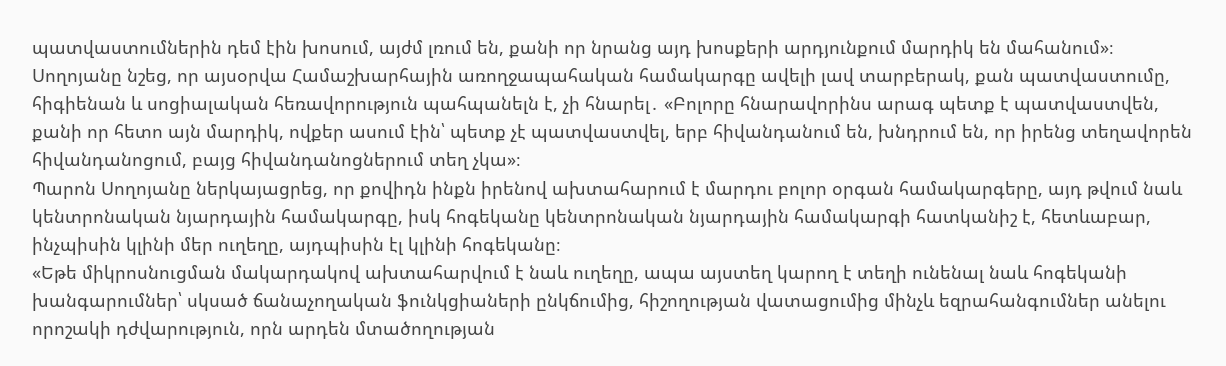պատվաստումներին դեմ էին խոսում, այժմ լռում են, քանի որ նրանց այդ խոսքերի արդյունքում մարդիկ են մահանում»։
Սողոյանը նշեց, որ այսօրվա Համաշխարհային առողջապահական համակարգը ավելի լավ տարբերակ, քան պատվաստումը, հիգիենան և սոցիալական հեռավորություն պահպանելն է, չի հնարել․ «Բոլորը հնարավորինս արագ պետք է պատվաստվեն, քանի որ հետո այն մարդիկ, ովքեր ասում էին՝ պետք չէ պատվաստվել, երբ հիվանդանում են, խնդրում են, որ իրենց տեղավորեն հիվանդանոցում, բայց հիվանդանոցներում տեղ չկա»։
Պարոն Սողոյանը ներկայացրեց, որ քովիդն ինքն իրենով ախտահարում է մարդու բոլոր օրգան համակարգերը, այդ թվում նաև կենտրոնական նյարդային համակարգը, իսկ հոգեկանը կենտրոնական նյարդային համակարգի հատկանիշ է, հետևաբար, ինչպիսին կլինի մեր ուղեղը, այդպիսին էլ կլինի հոգեկանը։
«Եթե միկրոսնուցման մակարդակով ախտահարվում է նաև ուղեղը, ապա այստեղ կարող է տեղի ունենալ նաև հոգեկանի խանգարումներ՝ սկսած ճանաչողական ֆունկցիաների ընկճումից, հիշողության վատացումից մինչև եզրահանգումներ անելու որոշակի դժվարություն, որն արդեն մտածողության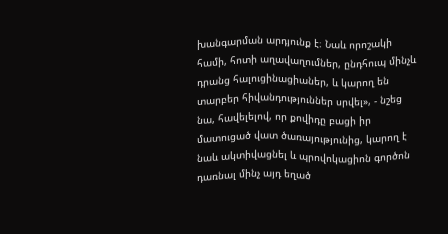խանգարման արդյունք է։ Նաև որոշակի համի, հոտի աղավաղումներ, ընդհուպ մինչև դրանց հալուցինացիաներ, և կարող են տարբեր հիվանդություններ սրվել», - նշեց նա, հավելելով, որ քովիդը բացի իր մատուցած վատ ծառայությունից, կարող է նաև ակտիվացնել և պրովոկացիոն գործոն դառնալ մինչ այդ եղած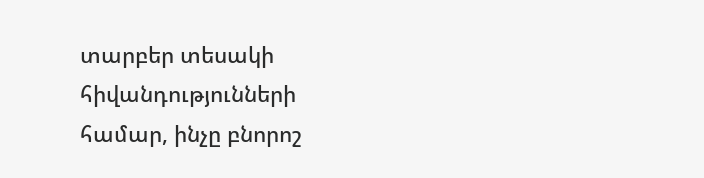տարբեր տեսակի հիվանդությունների համար, ինչը բնորոշ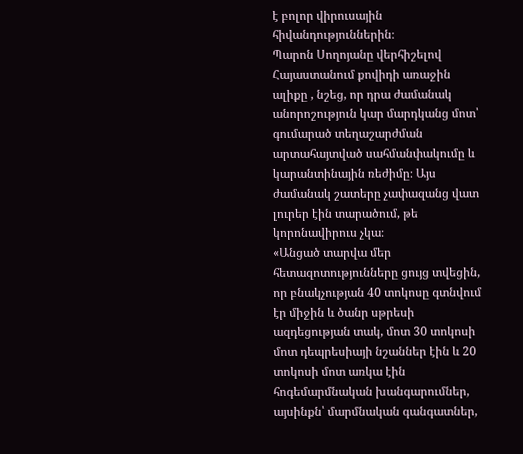է բոլոր վիրուսային հիվանդություններին։
Պարոն Սողոյանը վերհիշելով Հայաստանում քովիդի առաջին ալիքը , նշեց, որ դրա ժամանակ անորոշություն կար մարդկանց մոտ՝ գումարած տեղաշարժման արտահայտված սահմանփակումը և կարանտինային ռեժիմը։ Այս ժամանակ շատերը չափազանց վատ լուրեր էին տարածում, թե կորոնավիրուս չկա։
«Անցած տարվա մեր հետազոտությունները ցույց տվեցին, որ բնակչության 40 տոկոսը գտնվում էր միջին և ծանր սթրեսի ազդեցության տակ, մոտ 30 տոկոսի մոտ դեպրեսիայի նշաններ էին և 20 տոկոսի մոտ առկա էին հոգեմարմնական խանգարումներ, այսինքն՝ մարմնական գանգատներ,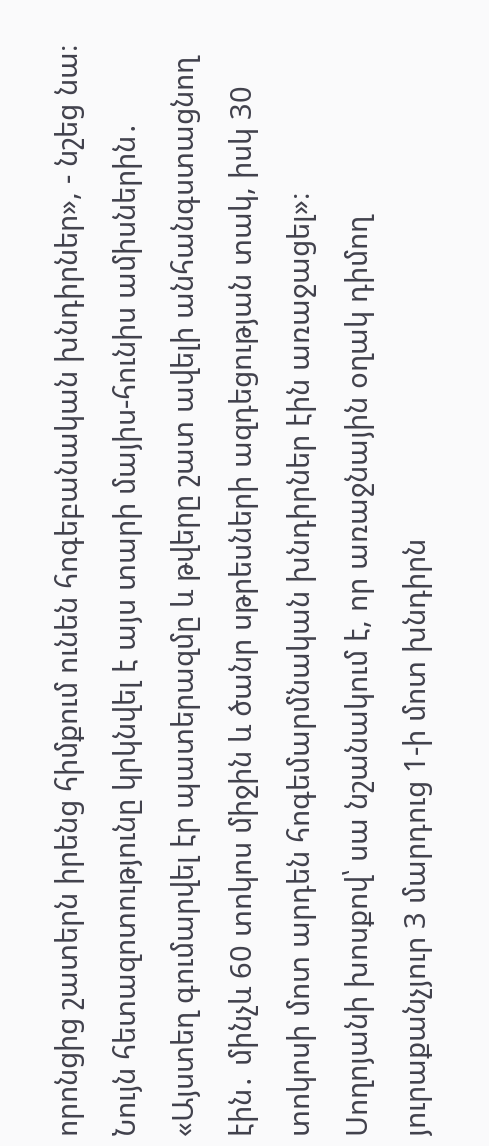որոնցից շատերն իրենց հիմքում ունեն հոգեբանական խնդիրներ», - նշեց նա։
Նույն հետազոտությունը կրկնվել է այս տարի մայիս-հունիս ամիսներին․ «Այստեղ գումարվել էր պատերազմը և թվերը շատ ավելի անհանգստացնող էին․ մինչև 60 տոկոս միջին և ծանր սթրեսների ազդեցության տակ, իսկ 30 տոկոսի մոտ արդեն հոգեմարմնական խնդիրներ էին առաջացել»։
Սողոյանի խոսքով՝ սա նշանակում է, որ առաջնային օղակ դիմող յուրաքանչյուր 3 մարդուց 1-ի մոտ խնդիրն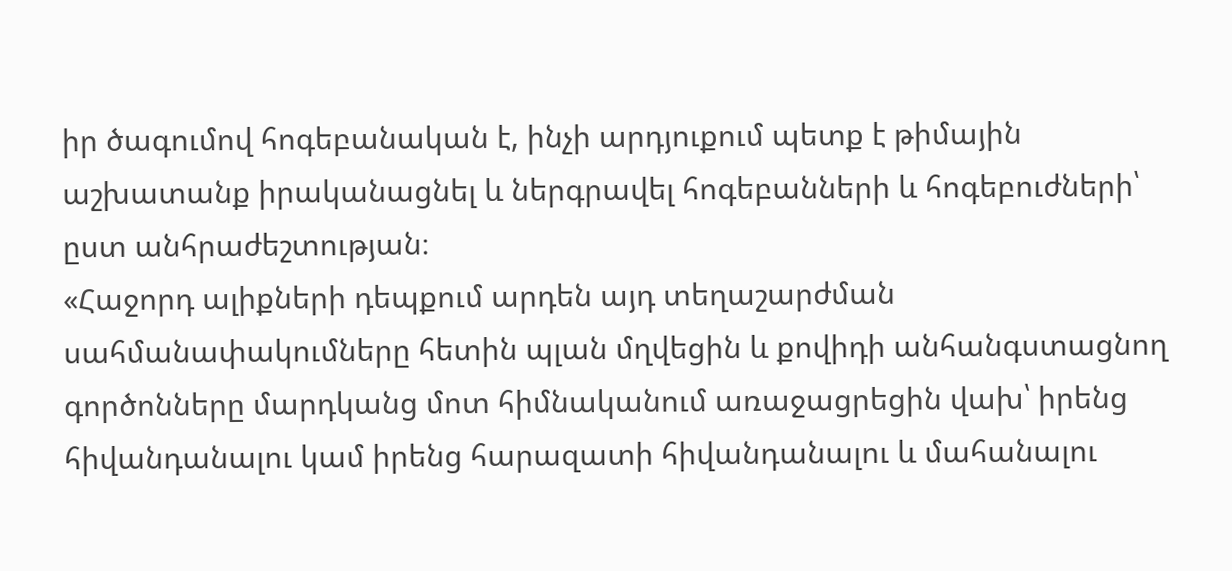իր ծագումով հոգեբանական է, ինչի արդյուքում պետք է թիմային աշխատանք իրականացնել և ներգրավել հոգեբանների և հոգեբուժների՝ ըստ անհրաժեշտության։
«Հաջորդ ալիքների դեպքում արդեն այդ տեղաշարժման սահմանափակումները հետին պլան մղվեցին և քովիդի անհանգստացնող գործոնները մարդկանց մոտ հիմնականում առաջացրեցին վախ՝ իրենց հիվանդանալու կամ իրենց հարազատի հիվանդանալու և մահանալու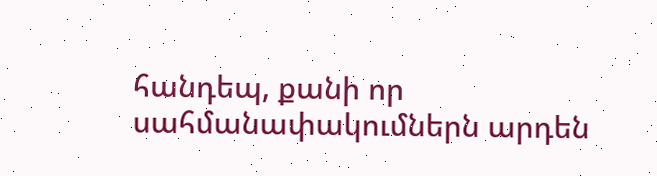հանդեպ, քանի որ սահմանափակումներն արդեն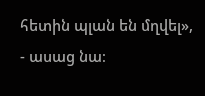հետին պլան են մղվել», - ասաց նա։